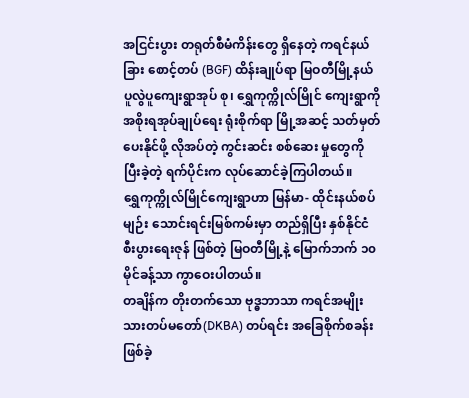အငြင်းပွား တရုတ်စီမံကိန်းတွေ ရှိနေတဲ့ ကရင်နယ်ခြား စောင့်တပ် (BGF) ထိန်းချုပ်ရာ မြဝတီမြို့နယ် ပူလွဲပူကျေးရွာအုပ် စု၊ ရွှေကုက္ကိုလ်မြိုင် ကျေးရွာကို အစိုးရအုပ်ချုပ်ရေး ရုံးစိုက်ရာ မြို့အဆင့် သတ်မှတ်ပေးနိုင်ဖို့ လိုအပ်တဲ့ ကွင်းဆင်း စစ်ဆေး မှုတွေကို ပြီးခဲ့တဲ့ ရက်ပိုင်းက လုပ်ဆောင်ခဲ့ကြပါတယ်။
ရွှေကုက္ကိုလ်မြိုင်ကျေးရွာဟာ မြန်မာ- ထိုင်းနယ်စပ်မျဉ်း သောင်းရင်းမြစ်ကမ်းမှာ တည်ရှိပြီး နှစ်နိုင်ငံ စီးပွားရေးဇုန် ဖြစ်တဲ့ မြဝတီမြို့နဲ့ မြောက်ဘက် ၁၀ မိုင်ခန့်သာ ကွာဝေးပါတယ်။
တချိန်က တိုးတက်သော ဗုဒ္ဓဘာသာ ကရင်အမျိုးသားတပ်မတော်(DKBA) တပ်ရင်း အခြေစိုက်စခန်း ဖြစ်ခဲ့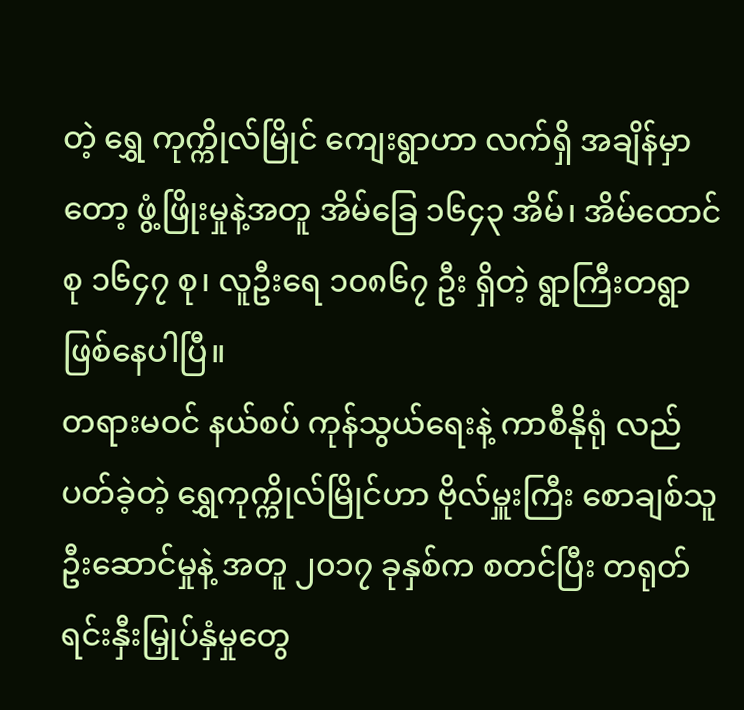တဲ့ ရွှေ ကုက္ကိုလ်မြိုင် ကျေးရွာဟာ လက်ရှိ အချိန်မှာတော့ ဖွံ့ဖြိုးမှုနဲ့အတူ အိမ်ခြေ ၁၆၄၃ အိမ်၊ အိမ်ထောင်စု ၁၆၄၇ စု၊ လူဦးရေ ၁၀၈၆၇ ဦး ရှိတဲ့ ရွာကြီးတရွာ ဖြစ်နေပါပြီ။
တရားမဝင် နယ်စပ် ကုန်သွယ်ရေးနဲ့ ကာစီနိုရုံ လည်ပတ်ခဲ့တဲ့ ရွှေကုက္ကိုလ်မြိုင်ဟာ ဗိုလ်မှူးကြီး စောချစ်သူ ဦးဆောင်မှုနဲ့ အတူ ၂၀၁၇ ခုနှစ်က စတင်ပြီး တရုတ်ရင်းနှီးမြှုပ်နှံမှုတွေ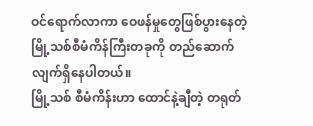ဝင်ရောက်လာကာ ဝေဖန်မှုတွေဖြစ်ပွားနေတဲ့ မြို့သစ်စီမံကိန်ကြီးတခုကို တည်ဆောက်လျက်ရှိနေပါတယ်။
မြို့သစ် စီမံကိန်းဟာ ထောင်နဲ့ချီတဲ့ တရုတ်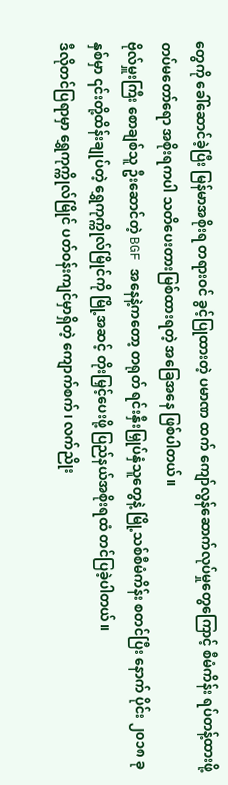တွေကို ခေါ်ဆောင်ခဲ့ပြီး မြန်မာအစိုးရ တရားဝင် ခွင့်ပြုထားတဲ့ ပမာဏ ထက် ကျော်လွန်ဆောက်လုပ်မှုတွေကြောင့် စီမံကိန်း ရပ်တန့်ထားဖို့ တပ်မတော်ရော အစိုးရကပါ သတိပေးတားမြစ်ထားရတဲ့ အခြေအနေ ဖြစ်ပါတယ်။
ဗိုလ်မှူးကြီး စောချစ်သူ ဦးဆောင်တဲ့ BGF အနေနဲ့ကတော့ တရုတ် ရင်းနှီးမြှုပ်နှံသူတွေနဲ့ မြို့သစ်စီမံကိန်း စတင်ပြီး နောက် ပိုင်း ၂၀၁၈ ခုနှစ်မှာ ၎င်းတို့ထိန်းချုပ်တဲ့ ရွှေကုက္ကိုလ်မြိုင်ကို မြို့အဆင့် တိုးမြှင့်ပေးဖို့ ပြည်နယ်အစိုးရထံ တင်ပြခဲ့ပါတယ်။
ဒီလိုတင်ပြရာမှာ ရွှေကုက္ကိုလ်မြိုင် ပတ်ဝန်းကျင်မှာရှိတဲ့ ကျောက်စက်၊ လက်ညိုး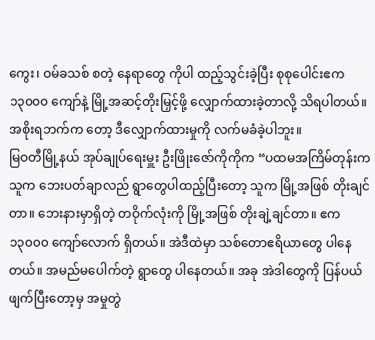ကွေး၊ ဝမ်ခသစ် စတဲ့ နေရာတွေ ကိုပါ ထည့်သွင်းခဲ့ပြီး စုစုပေါင်းဧက ၁၃၀၀၀ ကျော်နဲ့ မြို့အဆင့်တိုးမြှင့်ဖို့ လျှောက်ထားခဲ့တာလို့ သိရပါတယ်။ အစိုးရဘက်က တော့ ဒီလျှောက်ထားမှုကို လက်မခံခဲ့ပါဘူး။
မြဝတီမြို့နယ် အုပ်ချုပ်ရေးမှူး ဦးဖြိုးဇော်ကိုကိုက “ပထမအကြိမ်တုန်းက သူက ဘေးပတ်ချာလည် ရွာတွေပါထည့်ပြီးတော့ သူက မြို့အဖြစ် တိုးချင်တာ။ ဘေးနားမှာရှိတဲ့ တဝိုက်လုံးကို မြို့အဖြစ် တိုးချဲ့ချင်တာ။ ဧက ၁၃၀၀၀ ကျော်လောက် ရှိတယ်။ အဲဒီထဲမှာ သစ်တောဧရိယာတွေ ပါနေတယ်။ အမည်မပေါက်တဲ့ ရွာတွေ ပါနေတယ်။ အခု အဲဒါတွေကို ပြန်ပယ် ဖျက်ပြီးတော့မှ အမှုတွဲ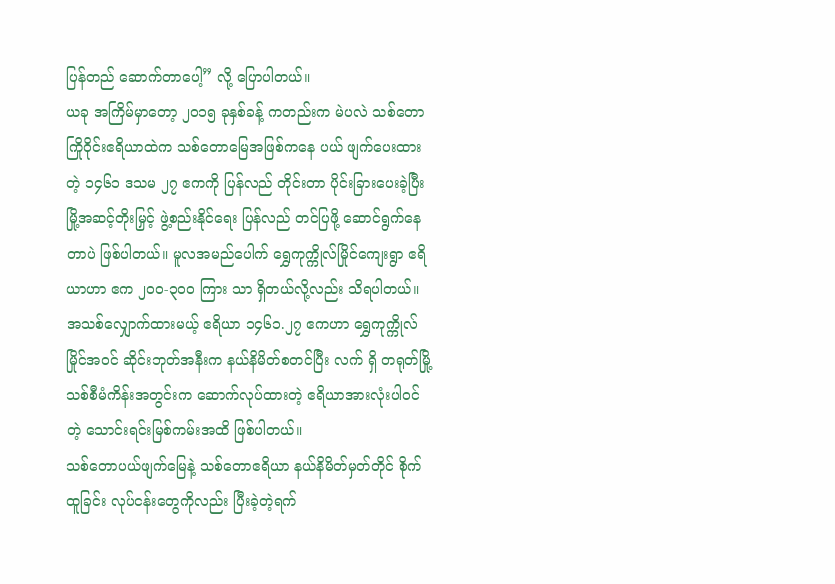ပြန်တည် ဆောက်တာပေါ့” လို့ ပြောပါတယ်။
ယခု အကြိမ်မှာတော့ ၂၀၁၅ ခုနှစ်ခန့် ကတည်းက မဲပလဲ သစ်တောကြိုဝိုင်းဧရိယာထဲက သစ်တောမြေအဖြစ်ကနေ ပယ် ဖျက်ပေးထားတဲ့ ၁၄၆၁ ဒသမ ၂၇ ဧကကို ပြန်လည် တိုင်းတာ ပိုင်းခြားပေးခဲ့ပြီး မြို့အဆင့်တိုးမြှင့် ဖွဲ့စည်းနိုင်ရေး ပြန်လည် တင်ပြဖို့ ဆောင်ရွက်နေတာပဲ ဖြစ်ပါတယ်။ မူလအမည်ပေါက် ရွှေကုက္ကိုလ်မြိုင်ကျေးရွာ ဧရိယာဟာ ဧက ၂၀၀-၃၀၀ ကြား သာ ရှိတယ်လို့လည်း သိရပါတယ်။
အသစ်လျှောက်ထားမယ့် ဧရိယာ ၁၄၆၁.၂၇ ဧကဟာ ရွှေကုက္ကိုလ်မြိုင်အဝင် ဆိုင်းဘုတ်အနီးက နယ်နိမိတ်စတင်ပြီး လက် ရှိ တရုတ်မြို့သစ်စီမံကိန်းအတွင်းက ဆောက်လုပ်ထားတဲ့ ဧရိယာအားလုံးပါဝင်တဲ့ သောင်းရင်းမြစ်ကမ်းအထိ ဖြစ်ပါတယ်။
သစ်တောပယ်ဖျက်မြေနဲ့ သစ်တောဧရိယာ နယ်နိမိတ်မှတ်တိုင် စိုက်ထူခြင်း လုပ်ငန်းတွေကိုလည်း ပြီးခဲ့တဲ့ရက်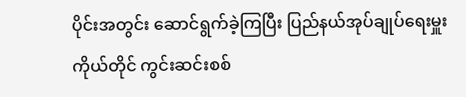ပိုင်းအတွင်း ဆောင်ရွက်ခဲ့ကြပြီး ပြည်နယ်အုပ်ချုပ်ရေးမှူးကိုယ်တိုင် ကွင်းဆင်းစစ်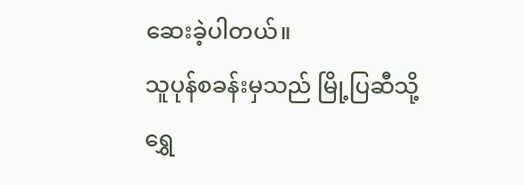ဆေးခဲ့ပါတယ်။
သူပုန်စခန်းမှသည် မြို့ပြဆီသို့
ရွှေ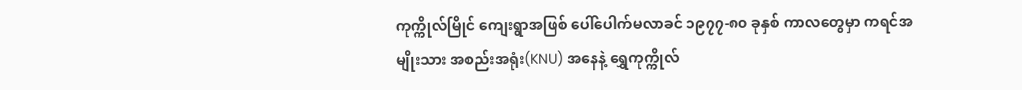ကုက္ကိုလ်မြိုင် ကျေးရွာအဖြစ် ပေါ်ပေါက်မလာခင် ၁၉၇၇-၈၀ ခုနှစ် ကာလတွေမှာ ကရင်အမျိုးသား အစည်းအရုံး(KNU) အနေနဲ့ ရွှေကုက္ကိုလ်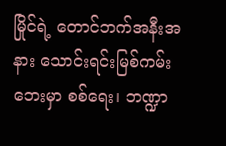မြိုင်ရဲ့ တောင်ဘက်အနီးအနား သောင်းရင်းမြစ်ကမ်းဘေးမှာ စစ်ရေး၊ ဘဏ္ဍာ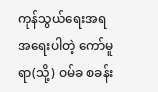ကုန်သွယ်ရေးအရ အရေးပါတဲ့ ကော်မူရာ(သို့) ဝမ်ခ စခန်း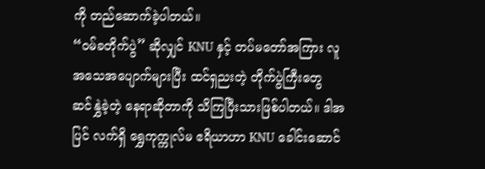ကို တည်ဆောက်ခဲ့ပါတယ်။
“ဝမ်ခတိုက်ပွဲ” ဆိုလျှင် KNU နှင့် တပ်မတော်အကြား လူအသေအပျောက်များပြီး ထင်ရှညးတဲ့ တိုက်ပွဲကြီးတွေ ဆင်နွှဲခဲ့တဲ့ နေရာဆိုတာကို သိကြပြီးသားဖြစ်ပါတယ်။ ဒါအပြင် လက်ရှိ ရွှေကုက္ကုလ်မ ဧရိယာဟာ KNU ခေါင်းဆောင်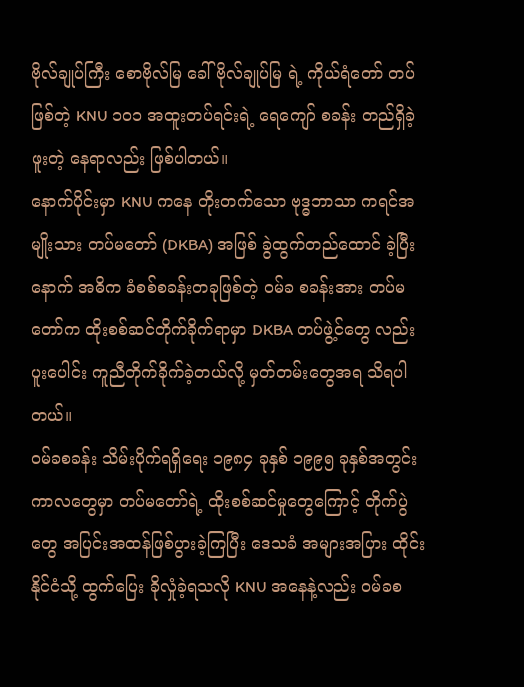ဗိုလ်ချုပ်ကြီး စောဗိုလ်မြ ခေါ် ဗိုလ်ချုပ်မြ ရဲ့ ကိုယ်ရံတော် တပ်ဖြစ်တဲ့ KNU ၁၀၁ အထူးတပ်ရင်းရဲ့ ရေကျော် စခန်း တည်ရှိခဲ့ဖူးတဲ့ နေရာလည်း ဖြစ်ပါတယ်။
နောက်ပိုင်းမှာ KNU ကနေ တိုးတက်သော ဗုဒ္ဓဘာသာ ကရင်အမျိုးသား တပ်မတော် (DKBA) အဖြစ် ခွဲထွက်တည်ထောင် ခဲ့ပြီးနောက် အဓိက ခံစစ်စခန်းတခုဖြစ်တဲ့ ဝမ်ခ စခန်းအား တပ်မတော်က ထိုးစစ်ဆင်တိုက်ခိုက်ရာမှာ DKBA တပ်ဖွဲ့င်တွေ လည်း ပူးပေါင်း ကူညီတိုက်ခိုက်ခဲ့တယ်လို့ မှတ်တမ်းတွေအရ သိရပါတယ်။
ဝမ်ခစခန်း သိမ်းပိုက်ရရှိရေး ၁၉၈၄ ခုနှစ် ၁၉၉၅ ခုနှစ်အတွင်း ကာလတွေမှာ တပ်မတော်ရဲ့ ထိုးစစ်ဆင်မှုတွေကြောင့် တိုက်ပွဲတွေ အပြင်းအထန်ဖြစ်ပွားခဲ့ကြပြီး ဒေသခံ အများအပြား ထိုင်းနိုင်ငံသို့ ထွက်ပြေး ခိုလှုံခဲ့ရသလို KNU အနေနဲ့လည်း ဝမ်ခစ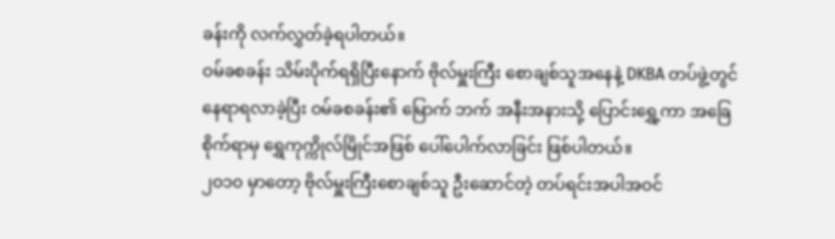ခန်းကို လက်လွှတ်ခဲ့ရပါတယ်။
ဝမ်ခစခန်း သိမ်းပိုက်ရရှိပြီးနောက် ဗိုလ်မှူးကြီး စောချစ်သူအနေနဲ့ DKBA တပ်ဖွဲ့တွင် နေရာရလာခဲ့ပြီး ဝမ်ခစခန်း၏ မြောက် ဘက် အနီးအနားသို့ ပြောင်းရွှေ့ကာ အခြေစိုက်ရာမှ ရွှေကုက္ကိုလ်မြိုင်အဖြစ် ပေါ်ပေါက်လာခြင်း ဖြစ်ပါတယ်။
၂၀၁၀ မှာတော့ ဗိုလ်မှူးကြီးစောချစ်သူ ဦးဆောင်တဲ့ တပ်ရင်းအပါအဝင်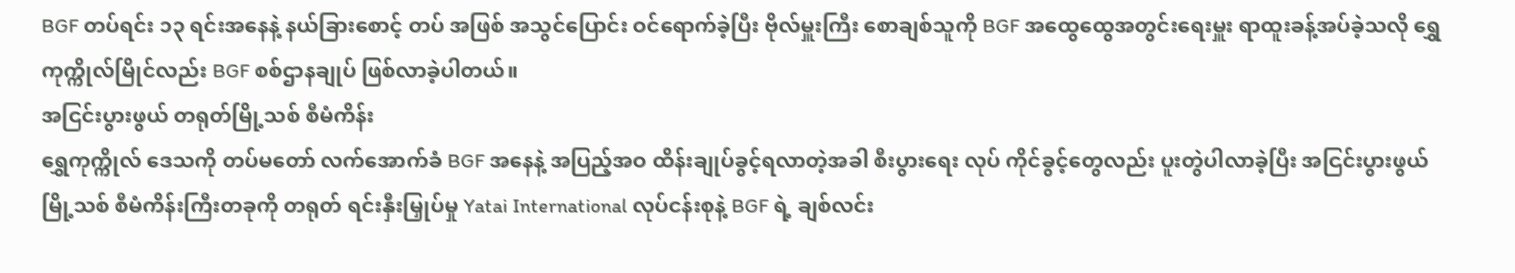BGF တပ်ရင်း ၁၃ ရင်းအနေနဲ့ နယ်ခြားစောင့် တပ် အဖြစ် အသွင်ပြောင်း ဝင်ရောက်ခဲ့ပြီး ဗိုလ်မှူးကြီး စောချစ်သူကို BGF အထွေထွေအတွင်းရေးမှူး ရာထူးခန့်အပ်ခဲ့သလို ရွှေကုက္ကိုလ်မြိုင်လည်း BGF စစ်ဌာနချုပ် ဖြစ်လာခဲ့ပါတယ်။
အငြင်းပွားဖွယ် တရုတ်မြို့သစ် စီမံကိန်း
ရွှေကုက္ကိုလ် ဒေသကို တပ်မတော် လက်အောက်ခံ BGF အနေနဲ့ အပြည့်အဝ ထိန်းချုပ်ခွင့်ရလာတဲ့အခါ စီးပွားရေး လုပ် ကိုင်ခွင့်တွေလည်း ပူးတွဲပါလာခဲ့ပြီး အငြင်းပွားဖွယ်မြို့သစ် စီမံကိန်းကြီးတခုကို တရုတ် ရင်းနှီးမြှုပ်မှု Yatai International လုပ်ငန်းစုနဲ့ BGF ရဲ့ ချစ်လင်း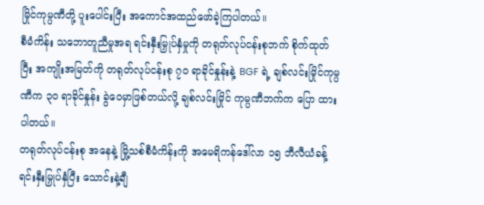မြိုင်ကုမ္ပဏီတို့ ပူးပေါင်းပြီး အကောင်အထည်ဖော်ခဲ့ကြပါတယ်။
စီမံကိန်း သဘောတူညီမှုအရ ရင်းနှီးမြှုပ်နှံမှုကို တရုတ်လုပ်ငန်းစုဘက် စိုက်ထုတ်ပြီး အကျိုးအမြတ်ကို တရုတ်လုပ်ငန်းစု ၇၀ ရာခိုင်နှုန်းနဲ့ BGF ရဲ့ ချစ်လင်းမြိုင်ကုမ္ပဏီက ၃၀ ရာခိုင်နှုန်း ခွဲဝေမှာဖြစ်တယ်လို့ ချစ်လင်းမြိုင် ကုမ္ပဏီဘက်က ပြော ထားပါတယ်။
တရုတ်လုပ်ငန်းစု အနေနဲ့ မြို့သစ်စီမံကိန်းကို အမေရိကန်ဒေါ်လာ ၁၅ ဘီလီယံခန့် ရင်းနှီးမြှုပ်နှံပြီး သောင်းနဲ့ချီ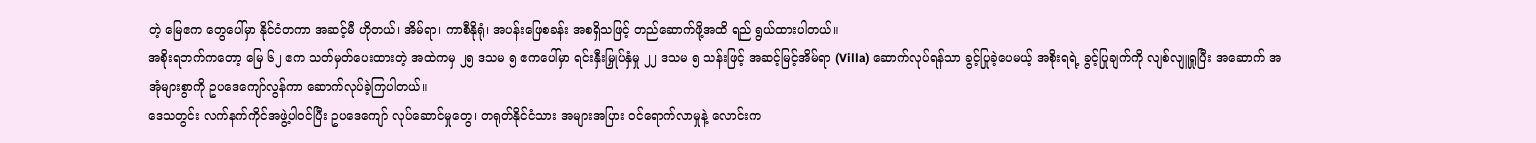တဲ့ မြေဧက တွေပေါ်မှာ နိုင်ငံတကာ အဆင့်မီ ဟိုတယ်၊ အိမ်ရာ၊ ကာစီနိုရုံ၊ အပန်းဖြေစခန်း အစရှိသဖြင့် တည်ဆောက်ဖို့အထိ ရည် ရွယ်ထားပါတယ်။
အစိုးရဘက်ကတော့ မြေ ၆၂ ဧက သတ်မှတ်ပေးထားတဲ့ အထဲကမှ ၂၅ ဒသမ ၅ ဧကပေါ်မှာ ရင်းနှီးမြှုပ်နှံမှု ၂၂ ဒသမ ၅ သန်းဖြင့် အဆင့်မြင့်အိမ်ရာ (Villa) ဆောက်လုပ်ရန်သာ ခွင့်ပြုခဲ့ပေမယ့် အစိုးရရဲ့ ခွင့်ပြုချက်ကို လျစ်လျူရှုပြီး အဆောက် အအုံများစွာကို ဥပဒေကျော်လွန်ကာ ဆောက်လုပ်ခဲ့ကြပါတယ်။
ဒေသတွင်း လက်နက်ကိုင်အဖွဲ့ပါဝင်ပြီး ဥပဒေကျော် လုပ်ဆောင်မှုတွေ၊ တရုတ်နိုင်ငံသား အများအပြား ဝင်ရောက်လာမှုနဲ့ လောင်းက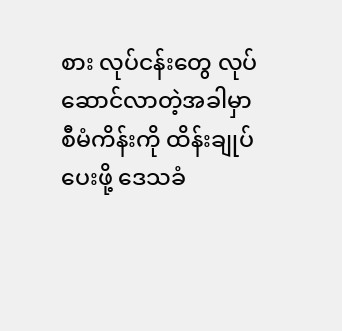စား လုပ်ငန်းတွေ လုပ်ဆောင်လာတဲ့အခါမှာ စီမံကိန်းကို ထိန်းချုပ်ပေးဖို့ ဒေသခံ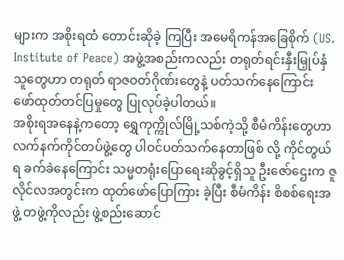များက အစိုးရထံ တောင်းဆိုခဲ့ ကြပြီး အမေရိကန်အခြေစိုက် (US. Institute of Peace) အဖွဲ့အစည်းကလည်း တရုတ်ရင်းနှီးမြှုပ်နှံသူတွေဟာ တရုတ် ရာဇဝတ်ဂိုဏ်းတွေနဲ့ ပတ်သက်နေကြောင်း ဖော်ထုတ်တင်ပြမှုတွေ ပြုလုပ်ခဲ့ပါတယ်။
အစိုးရအနေနဲ့ကတော့ ရွှေကုက္ကိုလ်မြို့သစ်ကဲ့သို့ စီမံကိန်းတွေဟာ လက်နက်ကိုင်တပ်ဖွဲ့တွေ ပါဝင်ပတ်သက်နေတာဖြစ် လို့ ကိုင်တွယ်ရ ခက်ခဲနေကြောင်း သမ္မတရုံးပြောရေးဆိုခွင့်ရှိသူ ဦးဇော်ဌေးက ဇူလိုင်လအတွင်းက ထုတ်ဖော်ပြောကြား ခဲ့ပြီး စီမံကိန်း စိစစ်ရေးအဖွဲ့ တဖွဲ့ကိုလည်း ဖွဲ့စည်းဆောင်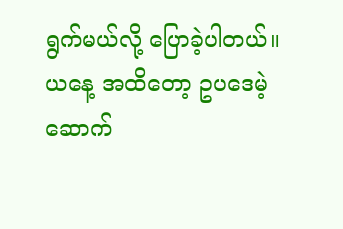ရွက်မယ်လို့ ပြောခဲ့ပါတယ်။
ယနေ့ အထိတော့ ဥပဒေမဲ့ ဆောက်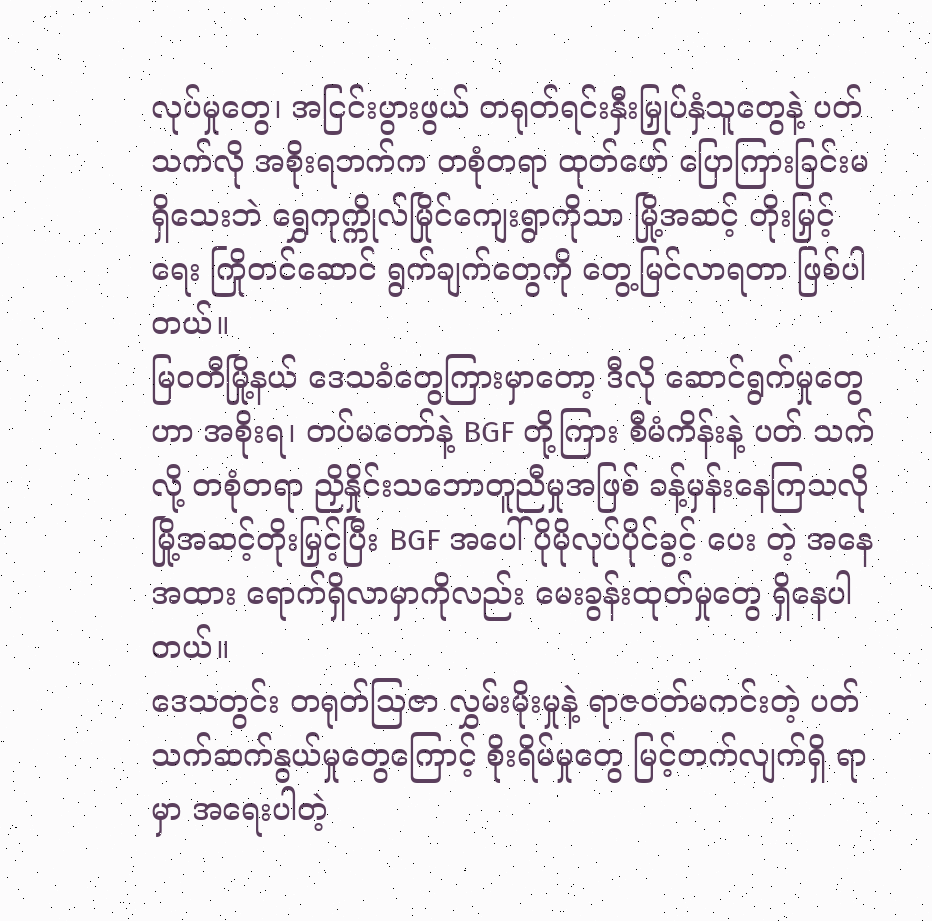လုပ်မှုတွေ၊ အငြင်းပွားဖွယ် တရုတ်ရင်းနှီးမြှုပ်နှံသူတွေနဲ့ ပတ်သက်လို အစိုးရဘက်က တစုံတရာ ထုတ်ဖော် ပြောကြားခြင်းမရှိသေးဘဲ ရွှေကုက္ကိုလ်မြိုင်ကျေးရွာကိုသာ မြို့အဆင့် တိုးမြှင့်ရေး ကြိုတင်ဆောင် ရွက်ချက်တွေကို တွေ့မြင်လာရတာ ဖြစ်ပါတယ်။
မြဝတီမြို့နယ် ဒေသခံတွေကြားမှာတော့ ဒီလို ဆောင်ရွက်မှုတွေဟာ အစိုးရ၊ တပ်မတော်နဲ့ BGF တို့ကြား စီမံကိန်းနဲ့ ပတ် သက်လို့ တစုံတရာ ညှိနှိုင်းသဘောတူညီမှုအဖြစ် ခန့်မှန်းနေကြသလို မြို့အဆင့်တိုးမြှင့်ပြီး BGF အပေါ် ပိုမိုလုပ်ပိုင်ခွင့် ပေး တဲ့ အနေအထား ရောက်ရှိလာမှာကိုလည်း မေးခွန်းထုတ်မှုတွေ ရှိနေပါတယ်။
ဒေသတွင်း တရုတ်ဩဇာ လွှမ်းမိုးမှုနဲ့ ရာဇဝတ်မကင်းတဲ့ ပတ်သက်ဆက်နွယ်မှုတွေကြောင့် စိုးရိမ်မှုတွေ မြင့်တက်လျက်ရှိ ရာမှာ အရေးပါတဲ့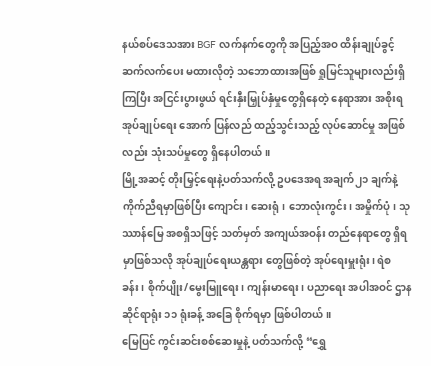နယ်စပ်ဒေသအား BGF လက်နက်တွေကို အပြည့်အဝ ထိန်းချုပ်ခွင့် ဆက်လက်ပေး မထားလိုတဲ့ သဘောထားအဖြစ် ရှုမြင်သူများလည်းရှိကြပြီး အငြင်းပွားဖွယ် ရင်းနှီးမြှုပ်နှံမှုတွေရှိနေတဲ့ နေရာအား အစိုးရအုပ်ချုပ်ရေး အောက် ပြန်လည် ထည့်သွင်းသည့် လုပ်ဆောင်မှု အဖြစ်လည်း သုံးသပ်မှုတွေ ရှိနေပါတယ်။
မြို့အဆင့် တိုးမြှင့်ရေးနဲ့ပတ်သက်လို့ ဥပဒေအရ အချက်၂၁ ချက်နဲ့ ကိုက်ညီရမှာဖြစ်ပြီး ကျောင်း၊ ဆေးရုံ၊ ဘောလုံးကွင်း၊ အမှိုက်ပုံ၊ သုဿာန်မြေ အစရှိသဖြင့် သတ်မှတ် အကျယ်အဝန်း တည်နေရာတွေ ရှိရမှာဖြစ်သလို အုပ်ချုပ်ရေးယန္တရား တွေဖြစ်တဲ့ အုပ်ရေးမှူးရုံး၊ ရဲစခန်း၊ စိုက်ပျိုး/မွေးမြူရေး၊ ကျန်းမာရေး၊ ပညာရေး အပါအဝင် ဌာနဆိုင်ရာရုံး ၁၁ ရုံးခန့် အခြေ စိုက်ရမှာ ဖြစ်ပါတယ်။
မြေပြင် ကွင်းဆင်းစစ်ဆေးမှုနဲ့ ပတ်သက်လို့ “ရွှေ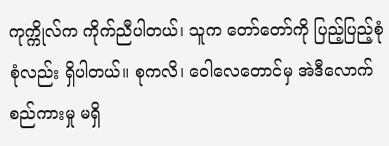ကုက္ကိုလ်က ကိုက်ညီပါတယ်၊ သူက တော်တော်ကို ပြည့်ပြည့်စုံစုံလည်း ရှိပါတယ်။ စုကလိ၊ ဝေါလေတောင်မှ အဲဒီလောက် စည်ကားမှု မရှိ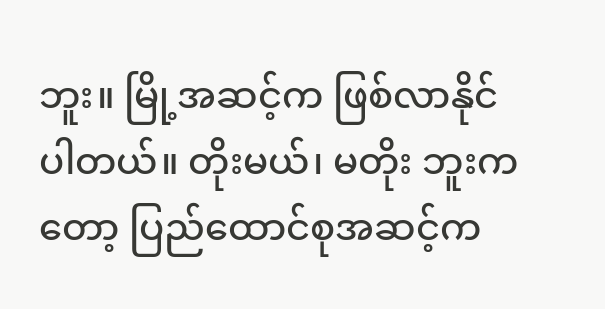ဘူး။ မြို့အဆင့်က ဖြစ်လာနိုင်ပါတယ်။ တိုးမယ်၊ မတိုး ဘူးကတော့ ပြည်ထောင်စုအဆင့်က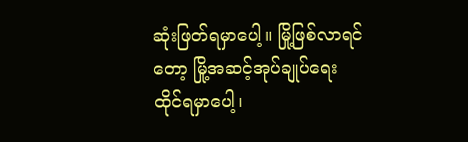ဆုံးဖြတ်ရမှာပေါ့။ မြို့ဖြစ်လာရင်တော့ မြို့အဆင့်အုပ်ချုပ်ရေး ထိုင်ရမှာပေါ့၊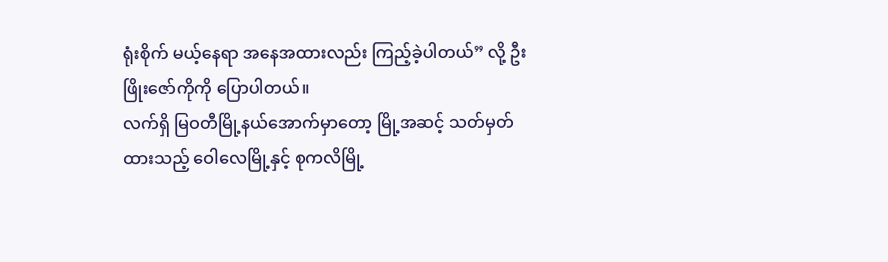ရုံးစိုက် မယ့်နေရာ အနေအထားလည်း ကြည့်ခဲ့ပါတယ်” လို့ ဦးဖြိုးဇော်ကိုကို ပြောပါတယ်။
လက်ရှိ မြဝတီမြို့နယ်အောက်မှာတော့ မြို့အဆင့် သတ်မှတ်ထားသည့် ဝေါလေမြို့နှင့် စုကလိမြို့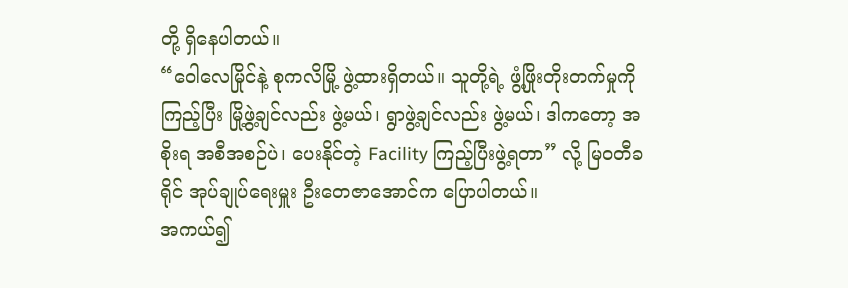တို့ ရှိနေပါတယ်။
“ဝေါလေမြိုင်နဲ့ စုကလိမြို့ ဖွဲ့ထားရှိတယ်။ သူတို့ရဲ့ ဖွံ့ဖြိုးတိုးတက်မှုကိုကြည့်ပြီး မြို့ဖွဲ့ချင်လည်း ဖွဲ့မယ်၊ ရွာဖွဲ့ချင်လည်း ဖွဲ့မယ်၊ ဒါကတော့ အစိုးရ အစီအစဉ်ပဲ၊ ပေးနိုင်တဲ့ Facility ကြည့်ပြီးဖွဲ့ရတာ” လို့ မြဝတီခရိုင် အုပ်ချုပ်ရေးမှူး ဦးတေဇာအောင်က ပြောပါတယ်။
အကယ်၍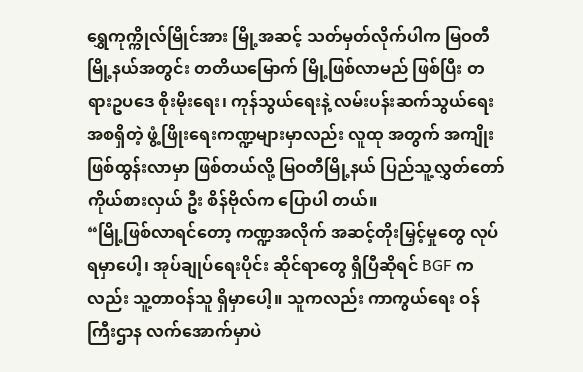ရွှေကုက္ကိုလ်မြိုင်အား မြို့အဆင့် သတ်မှတ်လိုက်ပါက မြဝတီမြို့နယ်အတွင်း တတိယမြောက် မြို့ဖြစ်လာမည် ဖြစ်ပြီး တရားဥပဒေ စိုးမိုးရေး၊ ကုန်သွယ်ရေးနဲ့ လမ်းပန်းဆက်သွယ်ရေး အစရှိတဲ့ ဖွံ့ဖြိုးရေးကဏ္ဍများမှာလည်း လူထု အတွက် အကျိုးဖြစ်ထွန်းလာမှာ ဖြစ်တယ်လို့ မြဝတီမြို့နယ် ပြည်သူ့လွှတ်တော် ကိုယ်စားလှယ် ဦး စိန်ဗိုလ်က ပြောပါ တယ်။
“မြို့ဖြစ်လာရင်တော့ ကဏ္ဍအလိုက် အဆင့်တိုးမြှင့်မှုတွေ လုပ်ရမှာပေါ့၊ အုပ်ချုပ်ရေးပိုင်း ဆိုင်ရာတွေ ရှိပြီဆိုရင် BGF က လည်း သူ့တာဝန်သူ ရှိမှာပေါ့။ သူကလည်း ကာကွယ်ရေး ဝန်ကြီးဌာန လက်အောက်မှာပဲ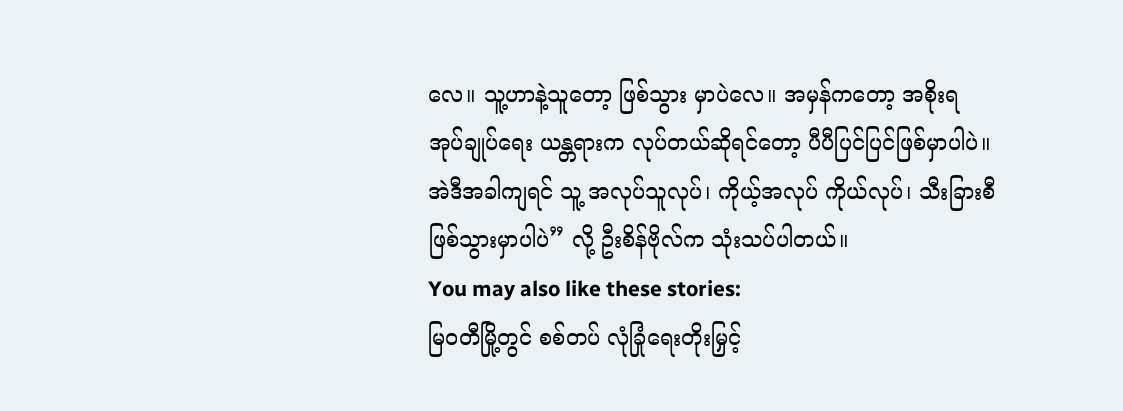လေ။ သူ့ဟာနဲ့သူတော့ ဖြစ်သွား မှာပဲလေ။ အမှန်ကတော့ အစိုးရ အုပ်ချုပ်ရေး ယန္တရားက လုပ်တယ်ဆိုရင်တော့ ပီပီပြင်ပြင်ဖြစ်မှာပါပဲ။ အဲဒီအခါကျရင် သူ့ အလုပ်သူလုပ်၊ ကိုယ့်အလုပ် ကိုယ်လုပ်၊ သီးခြားစီ ဖြစ်သွားမှာပါပဲ” လို့ ဦးစိန်ဗိုလ်က သုံးသပ်ပါတယ်။
You may also like these stories:
မြဝတီမြို့တွင် စစ်တပ် လုံခြုံရေးတိုးမြှင့်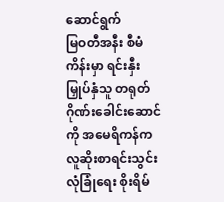ဆောင်ရွက်
မြဝတီအနီး စီမံကိန်းမှာ ရင်းနှီးမြှုပ်နှံသူ တရုတ်ဂိုဏ်းခေါင်းဆောင်ကို အမေရိကန်က လူဆိုးစာရင်းသွင်း
လုံခြုံရေး စိုးရိမ်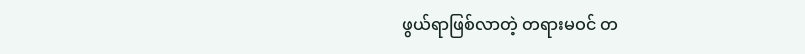ဖွယ်ရာဖြစ်လာတဲ့ တရားမဝင် တ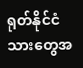ရုတ်နိုင်ငံသားတွေအ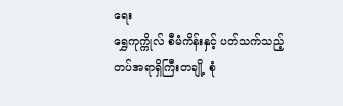ရေး
ရွှေကုက္ကိုလ် စီမံကိန်းနှင့် ပတ်သက်သည့် တပ်အရာရှိကြီးတချို့ စုံ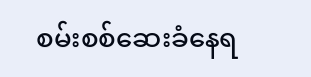စမ်းစစ်ဆေးခံနေရ